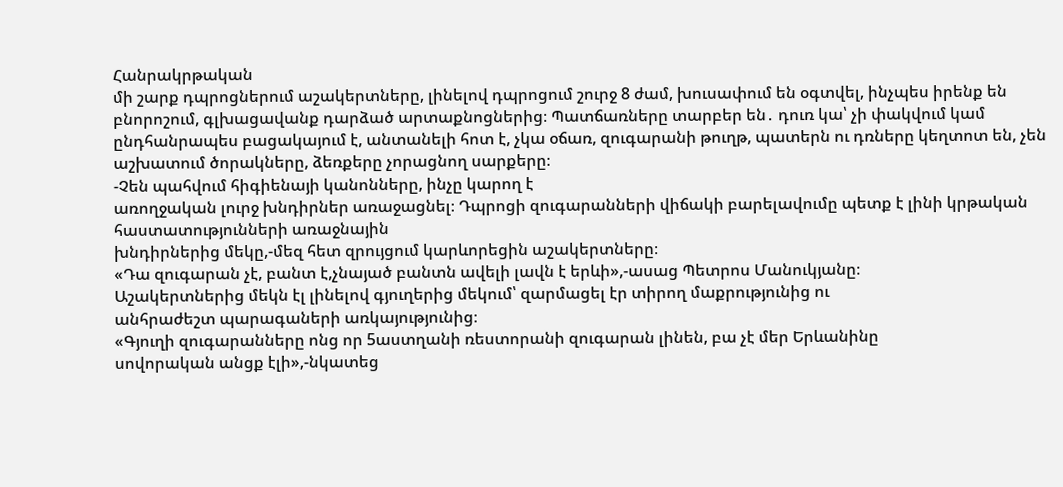Հանրակրթական
մի շարք դպրոցներում աշակերտները, լինելով դպրոցում շուրջ 8 ժամ, խուսափում են օգտվել, ինչպես իրենք են բնորոշում, գլխացավանք դարձած արտաքնոցներից։ Պատճառները տարբեր են․ դուռ կա՝ չի փակվում կամ ընդհանրապես բացակայում է, անտանելի հոտ է, չկա օճառ, զուգարանի թուղթ, պատերն ու դռները կեղտոտ են, չեն աշխատում ծորակները, ձեռքերը չորացնող սարքերը։
-Չեն պահվում հիգիենայի կանոնները, ինչը կարող է
առողջական լուրջ խնդիրներ առաջացնել։ Դպրոցի զուգարանների վիճակի բարելավումը պետք է լինի կրթական հաստատությունների առաջնային
խնդիրներից մեկը,-մեզ հետ զրույցում կարևորեցին աշակերտները։
«Դա զուգարան չէ, բանտ է,չնայած բանտն ավելի լավն է երևի»,-ասաց Պետրոս Մանուկյանը։
Աշակերտներից մեկն էլ լինելով գյուղերից մեկում՝ զարմացել էր տիրող մաքրությունից ու
անհրաժեշտ պարագաների առկայությունից։
«Գյուղի զուգարանները ոնց որ 5աստղանի ռեստորանի զուգարան լինեն, բա չէ մեր Երևանինը
սովորական անցք էլի»,-նկատեց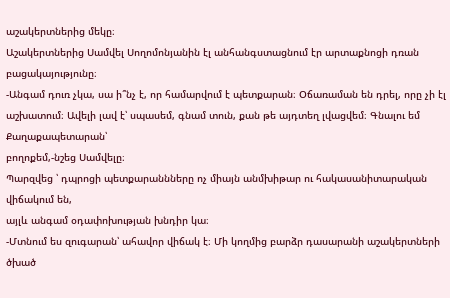աշակերտներից մեկը։
Աշակերտներից Սամվել Սողոմոնյանին էլ անհանգստացնում էր արտաքնոցի դռան բացակայությունը։
-Անգամ դուռ չկա, սա ի՞նչ է, որ համարվում է պետքարան։ Օճառաման են դրել, որը չի էլ
աշխատում։ Ավելի լավ է՝ սպասեմ, գնամ տուն, քան թե այդտեղ լվացվեմ։ Գնալու եմ Քաղաքապետարան՝
բողոքեմ,-նշեց Սամվելը։
Պարզվեց ՝ դպրոցի պետքարաննները ոչ միայն անմխիթար ու հակասանիտարական վիճակում են,
այլև անգամ օդափոխության խնդիր կա։
-Մտնում ես զուգարան՝ ահավոր վիճակ է։ Մի կողմից բարձր դասարանի աշակերտների ծխած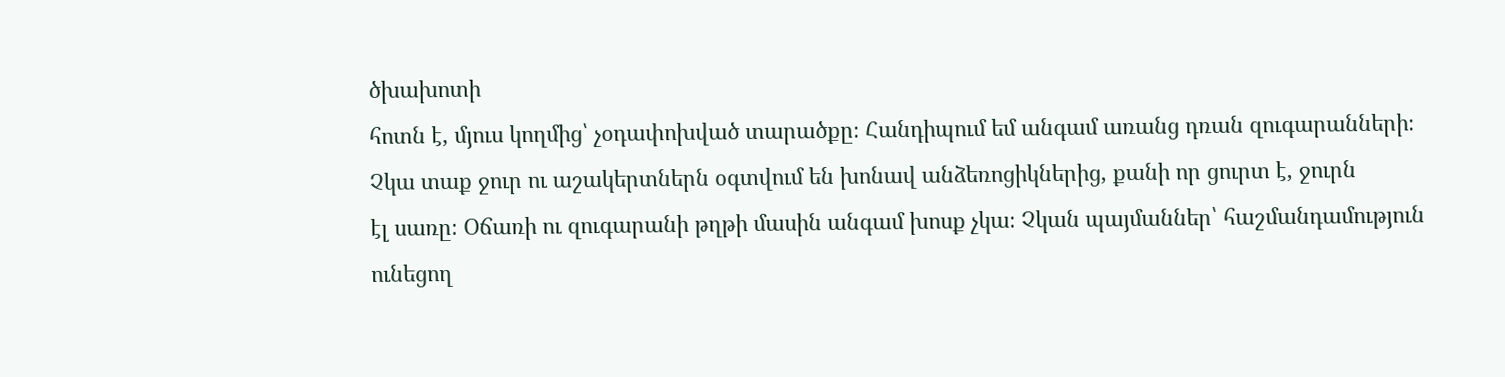ծխախոտի
հոտն է, մյուս կողմից՝ չօդափոխված տարածքը։ Հանդիպում եմ անգամ առանց դռան զուգարանների։
Չկա տաք ջուր ու աշակերտներն օգտվում են խոնավ անձեռոցիկներից, քանի որ ցուրտ է, ջուրն
էլ սառը։ Օճառի ու զուգարանի թղթի մասին անգամ խոսք չկա։ Չկան պայմաններ՝ հաշմանդամություն
ունեցող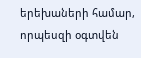երեխաների համար, որպեսզի օգտվեն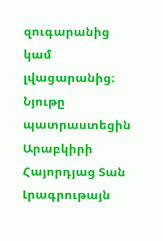զուգարանից կամ լվացարանից։
Նյութը պատրաստեցին Արաբկիրի Հայորդյաց Տան Լրագրութայն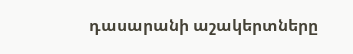դասարանի աշակերտները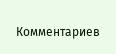Комментариев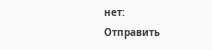нет:
Отправить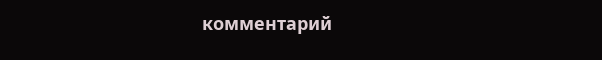комментарий